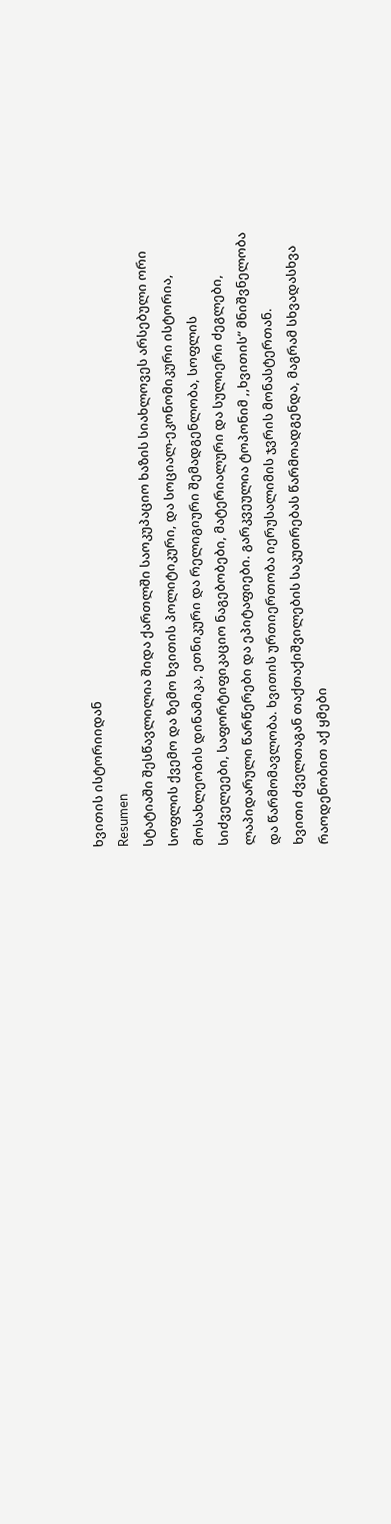ხვითის ისტორიიდან
Resumen
სტატიაში შესწავლილია შიდა ქართლში საოკუპაციო ხაზის სიახლოვეს არსებული ორი სოფლის ქვემო და ზემო ხვითის პოლიტიკური, და სოციალ-ეკონომიკური ისტორია, მოსახლეობის დინამიკა, ეთნიკური და რელიგიური შემადგენლობა, სოფლის სიძველეები, საფორტიფიკაციო ნაგებობები, მატერიალური და სულიერი ძეგლები, ლაპიდარული წარწერები და ეპიტაფიები. გარკვეულია ტოპონიმ ,,ხვითის“ მნიშვნელობა და წარმომავლობა. ხვითის ურთიერთობა იერუსალიმის ჯვრის მონასტერთან.
ხვითი ძველთაგან თაქთაქიშვილების საკუთრებას წარმოადგენდა, მაგრამ სხვადასხვა რაოდენობით აქ ყმები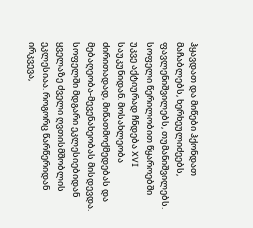ჰყავდათ და მიწები ჰქონდათ მაჩაბლებს, ხერხეულიძეებს, ფავლენიშვილებს, თუმანიშვილებს.
სოფელი წერილობით წყაროებში უკვე აქტიურად ჩნდება XVI საუკუნიდან. მოსახლეობა ძირითადად, მიწათმოქმედებას და მებაღეობა-მევენახეობას მისდევდა.
სოფელში მდგარი ეკლესიებიდან ყველაზე ძველი ღვთისმშობლის ეკლესიაა. როგორც წარწერიდან ირკვევა,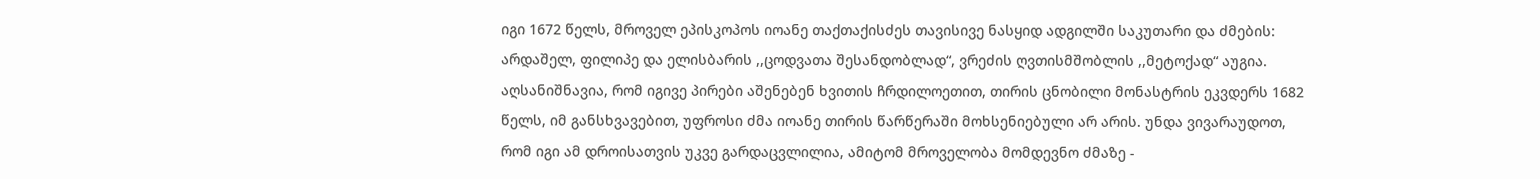იგი 1672 წელს, მროველ ეპისკოპოს იოანე თაქთაქისძეს თავისივე ნასყიდ ადგილში საკუთარი და ძმების: არდაშელ, ფილიპე და ელისბარის ,,ცოდვათა შესანდობლად“, ვრეძის ღვთისმშობლის ,,მეტოქად“ აუგია. აღსანიშნავია, რომ იგივე პირები აშენებენ ხვითის ჩრდილოეთით, თირის ცნობილი მონასტრის ეკვდერს 1682 წელს, იმ განსხვავებით, უფროსი ძმა იოანე თირის წარწერაში მოხსენიებული არ არის. უნდა ვივარაუდოთ, რომ იგი ამ დროისათვის უკვე გარდაცვლილია, ამიტომ მროველობა მომდევნო ძმაზე -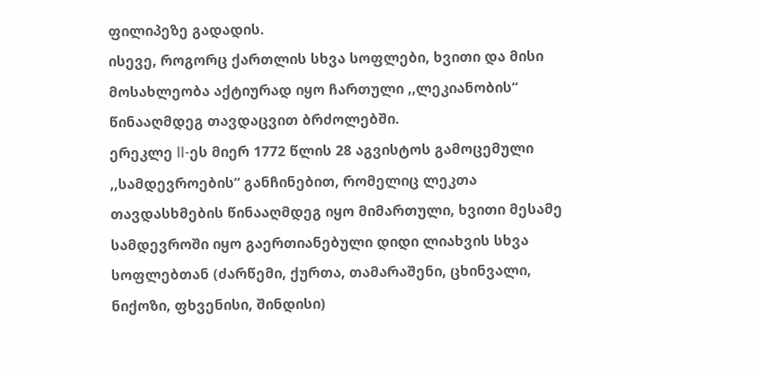ფილიპეზე გადადის.
ისევე, როგორც ქართლის სხვა სოფლები, ხვითი და მისი მოსახლეობა აქტიურად იყო ჩართული ,,ლეკიანობის“ წინააღმდეგ თავდაცვით ბრძოლებში.
ერეკლე II-ეს მიერ 1772 წლის 28 აგვისტოს გამოცემული ,,სამდევროების“ განჩინებით, რომელიც ლეკთა თავდასხმების წინააღმდეგ იყო მიმართული, ხვითი მესამე სამდევროში იყო გაერთიანებული დიდი ლიახვის სხვა სოფლებთან (ძარწემი, ქურთა, თამარაშენი, ცხინვალი, ნიქოზი, ფხვენისი, შინდისი)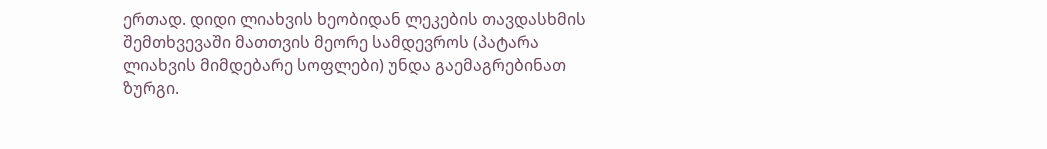ერთად. დიდი ლიახვის ხეობიდან ლეკების თავდასხმის შემთხვევაში მათთვის მეორე სამდევროს (პატარა ლიახვის მიმდებარე სოფლები) უნდა გაემაგრებინათ ზურგი.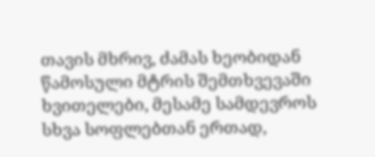თავის მხრივ, ძამას ხეობიდან წამოსული მტრის შემთხვევაში ხვითელები, მესამე სამდევროს სხვა სოფლებთან ერთად,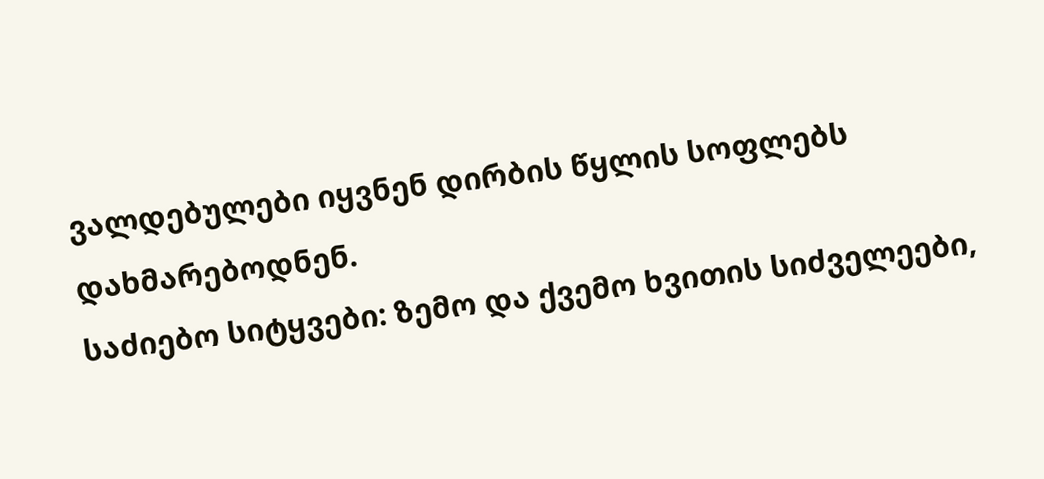ვალდებულები იყვნენ დირბის წყლის სოფლებს დახმარებოდნენ.
საძიებო სიტყვები: ზემო და ქვემო ხვითის სიძველეები,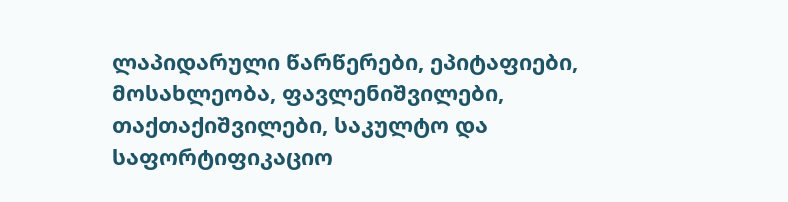ლაპიდარული წარწერები, ეპიტაფიები, მოსახლეობა, ფავლენიშვილები, თაქთაქიშვილები, საკულტო და საფორტიფიკაციო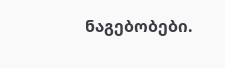ნაგებობები.